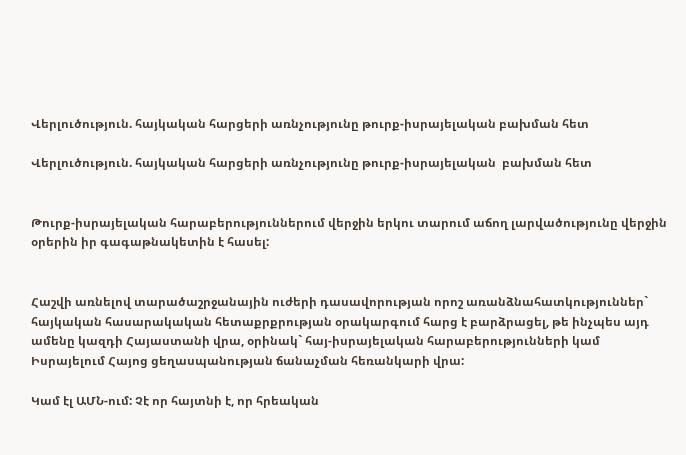Վերլուծություն. հայկական հարցերի առնչությունը թուրք-իսրայելական բախման հետ

Վերլուծություն. հայկական հարցերի առնչությունը թուրք-իսրայելական  բախման հետ


Թուրք-իսրայելական հարաբերություններում վերջին երկու տարում աճող լարվածությունը վերջին օրերին իր գագաթնակետին է հասել:


Հաշվի առնելով տարածաշրջանային ուժերի դասավորության որոշ առանձնահատկություններ` հայկական հասարակական հետաքրքրության օրակարգում հարց է բարձրացել, թե ինչպես այդ ամենը կազդի Հայաստանի վրա, օրինակ` հայ-իսրայելական հարաբերությունների կամ Իսրայելում Հայոց ցեղասպանության ճանաչման հեռանկարի վրա:

Կամ էլ ԱՄՆ-ում: Չէ որ հայտնի է, որ հրեական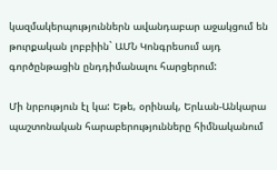կազմակերպություններն ավանդաբար աջակցում են թուրքական լոբբիին` ԱՄՆ Կոնգրեսում այդ գործընթացին ընդդիմանալու հարցերում:

Մի նրբություն էլ կա: Եթե, օրինակ, Երևան-Անկարա պաշտոնական հարաբերությունները հիմնականում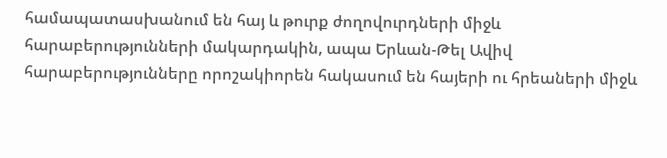համապատասխանում են հայ և թուրք ժողովուրդների միջև հարաբերությունների մակարդակին, ապա Երևան-Թել Ավիվ հարաբերությունները որոշակիորեն հակասում են հայերի ու հրեաների միջև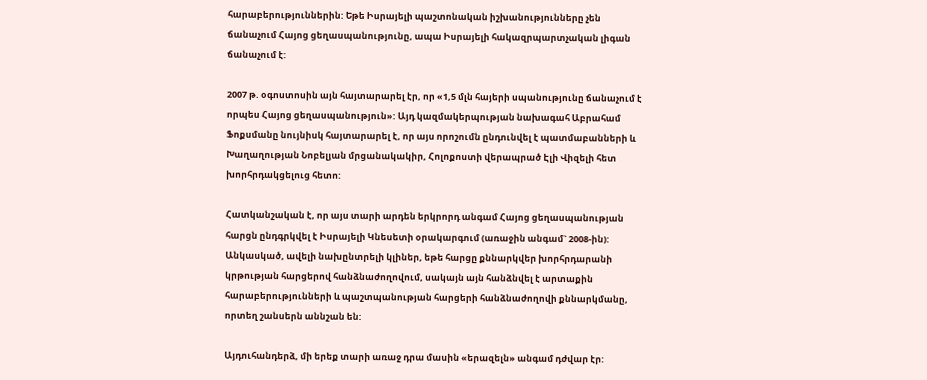հարաբերություններին: Եթե Իսրայելի պաշտոնական իշխանությունները չեն ճանաչում Հայոց ցեղասպանությունը, ապա Իսրայելի հակազրպարտչական լիգան ճանաչում է:

2007 թ. օգոստոսին այն հայտարարել էր, որ «1,5 մլն հայերի սպանությունը ճանաչում է որպես Հայոց ցեղասպանություն»: Այդ կազմակերպության նախագահ Աբրահամ Ֆոքսմանը նույնիսկ հայտարարել է, որ այս որոշումն ընդունվել է պատմաբանների և Խաղաղության Նոբելյան մրցանակակիր, Հոլոքոստի վերապրած Էլի Վիզելի հետ խորհրդակցելուց հետո:

Հատկանշական է, որ այս տարի արդեն երկրորդ անգամ Հայոց ցեղասպանության հարցն ընդգրկվել է Իսրայելի Կնեսետի օրակարգում (առաջին անգամ` 2008-ին): Անկասկած, ավելի նախընտրելի կլիներ, եթե հարցը քննարկվեր խորհրդարանի կրթության հարցերով հանձնաժողովում, սակայն այն հանձնվել է արտաքին հարաբերությունների և պաշտպանության հարցերի հանձնաժողովի քննարկմանը, որտեղ շանսերն աննշան են:

Այդուհանդերձ, մի երեք տարի առաջ դրա մասին «երազելն» անգամ դժվար էր: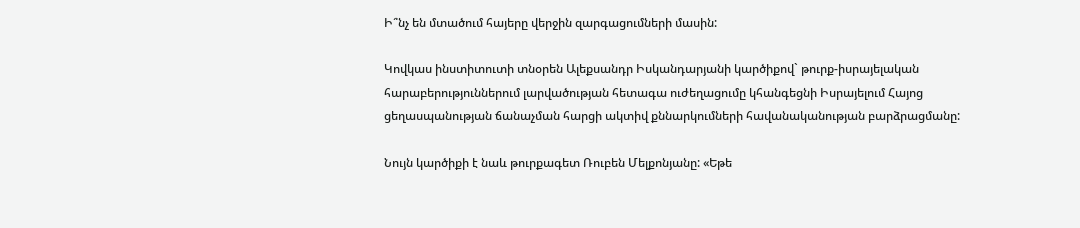Ի՞նչ են մտածում հայերը վերջին զարգացումների մասին:

Կովկաս ինստիտուտի տնօրեն Ալեքսանդր Իսկանդարյանի կարծիքով` թուրք-իսրայելական հարաբերություններում լարվածության հետագա ուժեղացումը կհանգեցնի Իսրայելում Հայոց ցեղասպանության ճանաչման հարցի ակտիվ քննարկումների հավանականության բարձրացմանը:

Նույն կարծիքի է նաև թուրքագետ Ռուբեն Մելքոնյանը: «Եթե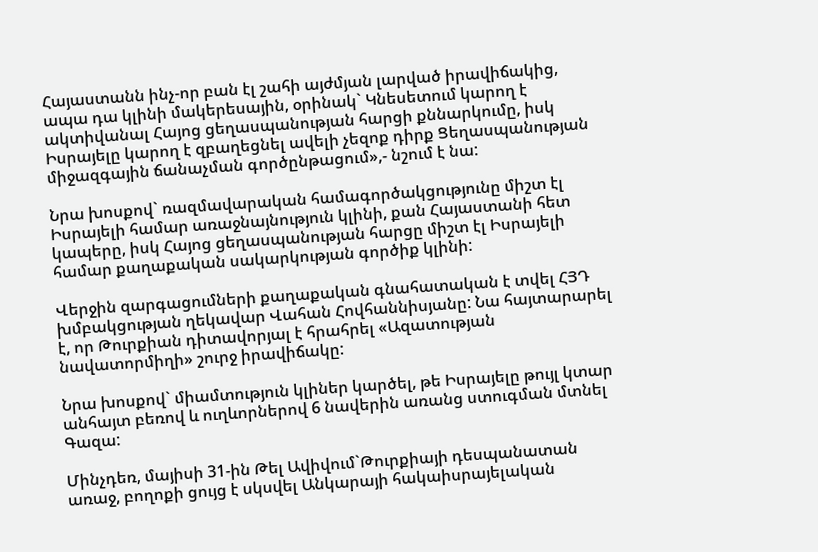Հայաստանն ինչ-որ բան էլ շահի այժմյան լարված իրավիճակից, ապա դա կլինի մակերեսային, օրինակ` Կնեսետում կարող է ակտիվանալ Հայոց ցեղասպանության հարցի քննարկումը, իսկ Իսրայելը կարող է զբաղեցնել ավելի չեզոք դիրք Ցեղասպանության միջազգային ճանաչման գործընթացում»,- նշում է նա:

Նրա խոսքով` ռազմավարական համագործակցությունը միշտ էլ Իսրայելի համար առաջնայնություն կլինի, քան Հայաստանի հետ կապերը, իսկ Հայոց ցեղասպանության հարցը միշտ էլ Իսրայելի համար քաղաքական սակարկության գործիք կլինի:

Վերջին զարգացումների քաղաքական գնահատական է տվել ՀՅԴ խմբակցության ղեկավար Վահան Հովհաննիսյանը: Նա հայտարարել է, որ Թուրքիան դիտավորյալ է հրահրել «Ազատության նավատորմիղի» շուրջ իրավիճակը:

Նրա խոսքով` միամտություն կլիներ կարծել, թե Իսրայելը թույլ կտար անհայտ բեռով և ուղևորներով 6 նավերին առանց ստուգման մտնել Գազա:

Մինչդեռ, մայիսի 31-ին Թել Ավիվում`Թուրքիայի դեսպանատան առաջ, բողոքի ցույց է սկսվել Անկարայի հակաիսրայելական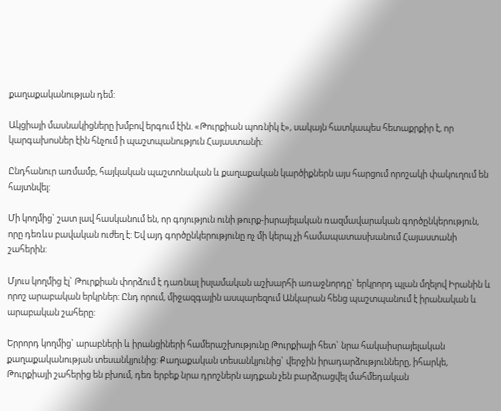քաղաքականության դեմ:

Ակցիայի մասնակիցները խմբով երգում էին. «Թուրքիան պոռնիկ է», սակայն հատկապես հետաքրքիր է, որ կարգախոսներ էին հնչում ի պաշտպանություն Հայաստանի:

Ընդհանուր առմամբ, հայկական պաշտոնական և քաղաքական կարծիքներն այս հարցում որոշակի փակուղում են հայտնվել:

Մի կողմից` շատ լավ հասկանում են, որ գոյություն ունի թուրք-իսրայելական ռազմավարական գործընկերություն, որը դեռևս բավական ուժեղ է: Եվ այդ գործընկերությունը ոչ մի կերպ չի համապատասխանում Հայաստանի
շահերին:

Մյուս կողմից էլ` Թուրքիան փորձում է դառնալ իսլամական աշխարհի առաջնորդը` երկրորդ պլան մղելով Իրանին և որոշ արաբական երկրներ: Ընդ որում, միջազգային ասպարեզում Անկարան հենց պաշտպանում է իրանական և արաբական շահերը:

Երրորդ կողմից` արաբների և իրանցիների համերաշխությունը Թուրքիայի հետ` նրա հակաիսրայելական քաղաքականության տեսանկյունից: Քաղաքական տեսանկյունից` վերջին իրադարձությունները, իհարկե, Թուրքիայի շահերից են բխում, դեռ երբեք նրա դրոշներն այդքան չեն բարձրացվել մահմեդական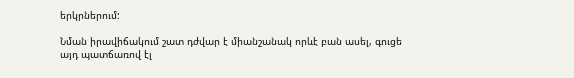երկրներում:

Նման իրավիճակում շատ դժվար է միանշանակ որևէ բան ասել, գուցե այդ պատճառով էլ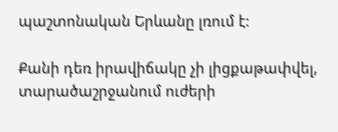պաշտոնական Երևանը լռում է:

Քանի դեռ իրավիճակը չի լիցքաթափվել, տարածաշրջանում ուժերի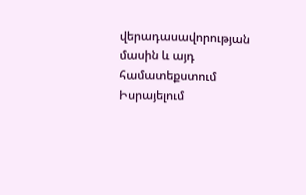վերադասավորության մասին և այդ համատեքստում Իսրայելում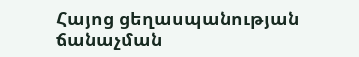Հայոց ցեղասպանության ճանաչման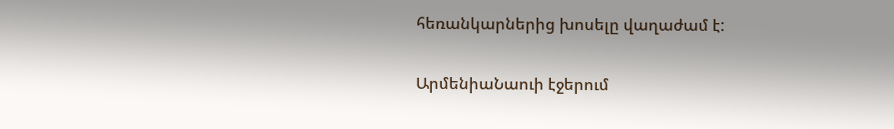հեռանկարներից խոսելը վաղաժամ է:

ԱրմենիաՆաուի էջերում